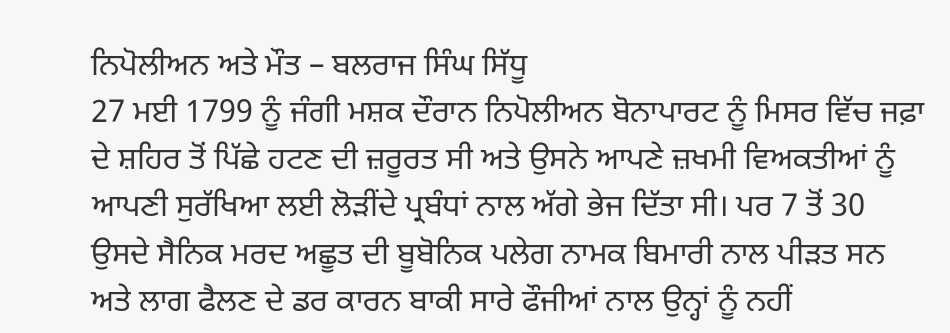ਨਿਪੋਲੀਅਨ ਅਤੇ ਮੌਤ – ਬਲਰਾਜ ਸਿੰਘ ਸਿੱਧੂ
27 ਮਈ 1799 ਨੂੰ ਜੰਗੀ ਮਸ਼ਕ ਦੌਰਾਨ ਨਿਪੋਲੀਅਨ ਬੋਨਾਪਾਰਟ ਨੂੰ ਮਿਸਰ ਵਿੱਚ ਜਫ਼ਾ ਦੇ ਸ਼ਹਿਰ ਤੋਂ ਪਿੱਛੇ ਹਟਣ ਦੀ ਜ਼ਰੂਰਤ ਸੀ ਅਤੇ ਉਸਨੇ ਆਪਣੇ ਜ਼ਖਮੀ ਵਿਅਕਤੀਆਂ ਨੂੰ ਆਪਣੀ ਸੁਰੱਖਿਆ ਲਈ ਲੋੜੀਂਦੇ ਪ੍ਰਬੰਧਾਂ ਨਾਲ ਅੱਗੇ ਭੇਜ ਦਿੱਤਾ ਸੀ। ਪਰ 7 ਤੋਂ 30 ਉਸਦੇ ਸੈਨਿਕ ਮਰਦ ਅਛੂਤ ਦੀ ਬੂਬੋਨਿਕ ਪਲੇਗ ਨਾਮਕ ਬਿਮਾਰੀ ਨਾਲ ਪੀੜਤ ਸਨ ਅਤੇ ਲਾਗ ਫੈਲਣ ਦੇ ਡਰ ਕਾਰਨ ਬਾਕੀ ਸਾਰੇ ਫੌਜੀਆਂ ਨਾਲ ਉਨ੍ਹਾਂ ਨੂੰ ਨਹੀਂ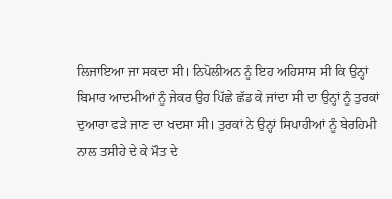ਲਿਜਾਇਆ ਜਾ ਸਕਦਾ ਸੀ। ਨਿਪੋਲੀਅਨ ਨੂੰ ਇਹ ਅਹਿਸਾਸ ਸੀ ਕਿ ਉਨ੍ਹਾਂ ਬਿਮਾਰ ਆਦਮੀਆਂ ਨੂੰ ਜੇਕਰ ਉਹ ਪਿੱਛੇ ਛੱਡ ਕੇ ਜਾਂਦਾ ਸੀ ਦਾ ਉਨ੍ਹਾਂ ਨੂੰ ਤੁਰਕਾਂ ਦੁਆਰਾ ਫੜੇ ਜਾਣ ਦਾ ਖਦਸਾ ਸੀ। ਤੁਰਕਾਂ ਨੇ ਉਨ੍ਹਾਂ ਸਿਪਾਹੀਆਂ ਨੂੰ ਬੇਰਹਿਮੀ ਨਾਲ ਤਸੀਹੇ ਦੇ ਕੇ ਮੌਤ ਦੇ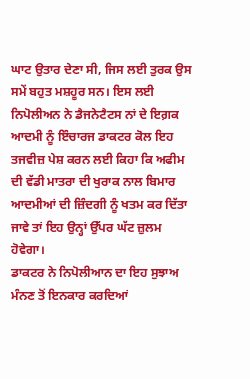ਘਾਟ ਉਤਾਰ ਦੇਣਾ ਸੀ, ਜਿਸ ਲਈ ਤੁਰਕ ਉਸ ਸਮੇਂ ਬਹੁਤ ਮਸ਼ਹੂਰ ਸਨ। ਇਸ ਲਈ ਨਿਪੋਲੀਅਨ ਨੇ ਡੈਜਨੇਟੈਟਸ ਨਾਂ ਦੇ ਇਗ਼ਕ ਆਦਮੀ ਨੂੰ ਇੰਚਾਰਜ ਡਾਕਟਰ ਕੋਲ ਇਹ ਤਜਵੀਜ਼ ਪੇਸ਼ ਕਰਨ ਲਈ ਕਿਹਾ ਕਿ ਅਫੀਮ ਦੀ ਵੱਡੀ ਮਾਤਰਾ ਦੀ ਖੁਰਾਕ ਨਾਲ ਬਿਮਾਰ ਆਦਮੀਆਂ ਦੀ ਜ਼ਿੰਦਗੀ ਨੂੰ ਖਤਮ ਕਰ ਦਿੱਤਾ ਜਾਵੇ ਤਾਂ ਇਹ ਉਨ੍ਹਾਂ ਉੱਪਰ ਘੱਟ ਜ਼ੁਲਮ ਹੋਵੇਗਾ।
ਡਾਕਟਰ ਨੇ ਨਿਪੋਲੀਆਨ ਦਾ ਇਹ ਸੁਝਾਅ ਮੰਨਣ ਤੋਂ ਇਨਕਾਰ ਕਰਦਿਆਂ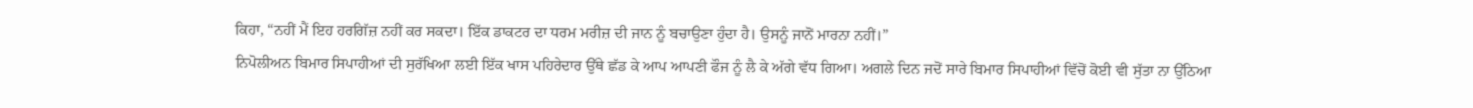ਕਿਹਾ, “ਨਹੀਂ ਮੈਂ ਇਹ ਹਰਗਿੱਜ਼ ਨਹੀਂ ਕਰ ਸਕਦਾ। ਇੱਕ ਡਾਕਟਰ ਦਾ ਧਰਮ ਮਰੀਜ਼ ਦੀ ਜਾਨ ਨੂੰ ਬਚਾਉਣਾ ਹੁੰਦਾ ਹੈ। ਉਸਨੂੰ ਜਾਨੋਂ ਮਾਰਨਾ ਨਹੀਂ।”
ਨਿਪੋਲੀਅਨ ਬਿਮਾਰ ਸਿਪਾਹੀਆਂ ਦੀ ਸੁਰੱਖਿਆ ਲਈ ਇੱਕ ਖਾਸ ਪਹਿਰੇਦਾਰ ਉੱਥੇ ਛੱਡ ਕੇ ਆਪ ਆਪਣੀ ਫੌਜ ਨੂੰ ਲੈ ਕੇ ਅੱਗੇ ਵੱਧ ਗਿਆ। ਅਗਲੇ ਦਿਨ ਜਦੋਂ ਸਾਰੇ ਬਿਮਾਰ ਸਿਪਾਹੀਆਂ ਵਿੱਚੋਂ ਕੋਈ ਵੀ ਸੁੱਤਾ ਨਾ ਉੱਠਿਆ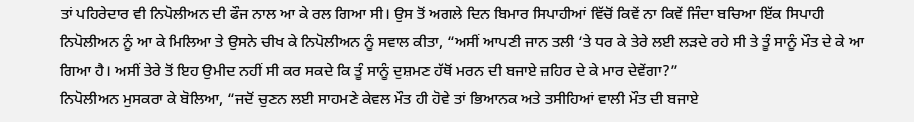ਤਾਂ ਪਹਿਰੇਦਾਰ ਵੀ ਨਿਪੋਲੀਅਨ ਦੀ ਫੌਜ ਨਾਲ ਆ ਕੇ ਰਲ ਗਿਆ ਸੀ। ਉਸ ਤੋਂ ਅਗਲੇ ਦਿਨ ਬਿਮਾਰ ਸਿਪਾਹੀਆਂ ਵਿੱਚੋਂ ਕਿਵੇਂ ਨਾ ਕਿਵੇਂ ਜਿੰਦਾ ਬਚਿਆ ਇੱਕ ਸਿਪਾਹੀ ਨਿਪੋਲੀਅਨ ਨੂੰ ਆ ਕੇ ਮਿਲਿਆ ਤੇ ਉਸਨੇ ਚੀਖ ਕੇ ਨਿਪੋਲੀਅਨ ਨੂੰ ਸਵਾਲ ਕੀਤਾ, “ਅਸੀਂ ਆਪਣੀ ਜਾਨ ਤਲੀ ‘ਤੇ ਧਰ ਕੇ ਤੇਰੇ ਲਈ ਲੜਦੇ ਰਹੇ ਸੀ ਤੇ ਤੂੰ ਸਾਨੂੰ ਮੌਤ ਦੇ ਕੇ ਆ ਗਿਆ ਹੈ। ਅਸੀਂ ਤੇਰੇ ਤੋਂ ਇਹ ਉਮੀਦ ਨਹੀਂ ਸੀ ਕਰ ਸਕਦੇ ਕਿ ਤੂੰ ਸਾਨੂੰ ਦੁਸ਼ਮਣ ਹੱਥੋਂ ਮਰਨ ਦੀ ਬਜਾਏ ਜ਼ਹਿਰ ਦੇ ਕੇ ਮਾਰ ਦੇਵੇਂਗਾ?”
ਨਿਪੋਲੀਅਨ ਮੁਸਕਰਾ ਕੇ ਬੋਲਿਆ, “ਜਦੋਂ ਚੁਣਨ ਲਈ ਸਾਹਮਣੇ ਕੇਵਲ ਮੌਤ ਹੀ ਹੋਵੇ ਤਾਂ ਭਿਆਨਕ ਅਤੇ ਤਸੀਹਿਆਂ ਵਾਲੀ ਮੌਤ ਦੀ ਬਜਾਏ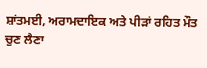ਸ਼ਾਂਤਮਈ, ਅਰਾਮਦਾਇਕ ਅਤੇ ਪੀੜਾਂ ਰਹਿਤ ਮੌਤ ਚੁਣ ਲੈਣਾ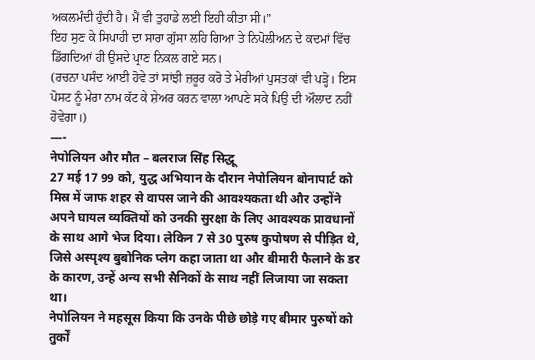ਅਕਲਮੰਦੀ ਹੁੰਦੀ ਹੈ। ਮੈਂ ਵੀ ਤੁਹਾਡੇ ਲਈ ਇਹੀ ਕੀਤਾ ਸੀ।”
ਇਹ ਸੁਣ ਕੇ ਸਿਪਾਹੀ ਦਾ ਸਾਰਾ ਗੁੱਸਾ ਲਹਿ ਗਿਆ ਤੇ ਨਿਪੋਲੀਅਨ ਦੇ ਕਦਮਾਂ ਵਿੱਚ ਡਿੱਗਦਿਆਂ ਹੀ ਉਸਦੇ ਪ੍ਰਾਣ ਨਿਕਲ ਗਏ ਸਨ।
(ਰਚਨਾ ਪਸੰਦ ਆਈ ਹੋਵੇ ਤਾਂ ਸਾਂਝੀ ਜ਼ਰੂਰ ਕਰੋ ਤੇ ਮੇਰੀਆਂ ਪੁਸਤਕਾਂ ਵੀ ਪੜ੍ਹੋ। ਇਸ ਪੋਸਟ ਨੂੰ ਮੇਰਾ ਨਾਮ ਕੱਟ ਕੇ ਸ਼ੇਅਰ ਕਰਨ ਵਾਲਾ ਆਪਣੇ ਸਕੇ ਪਿਉ ਦੀ ਔਲਾਦ ਨਹੀਂ ਹੋਵੇਗਾ।)
—-
नेपोलियन और मौत – बलराज सिंह सिद्धू
27 मई 17 99 को, युद्ध अभियान के दौरान नेपोलियन बोनापार्ट को मिस्र में जाफ शहर से वापस जाने की आवश्यकता थी और उन्होंने अपने घायल व्यक्तियों को उनकी सुरक्षा के लिए आवश्यक प्रावधानों के साथ आगे भेज दिया। लेकिन 7 से 30 पुरुष कुपोषण से पीड़ित थे, जिसे अस्पृश्य बुबोनिक प्लेग कहा जाता था और बीमारी फैलाने के डर के कारण, उन्हें अन्य सभी सैनिकों के साथ नहीं लिजाया जा सकता था।
नेपोलियन ने महसूस किया कि उनके पीछे छोड़े गए बीमार पुरुषों को तुर्कों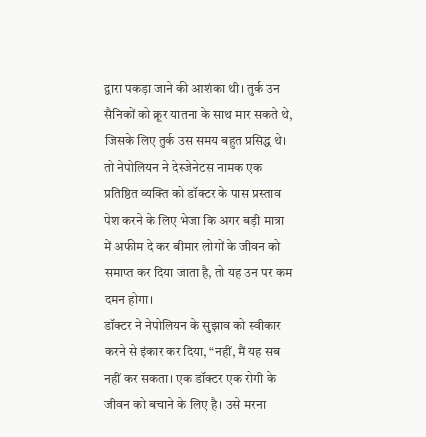द्वारा पकड़ा जाने की आशंका थी। तुर्क उन सैनिकों को क्रूर यातना के साथ मार सकते थे, जिसके लिए तुर्क उस समय बहुत प्रसिद्ध थे। तो नेपोलियन ने देस्जेनेटस नामक एक प्रतिष्ठित व्यक्ति को डॉक्टर के पास प्रस्ताव पेश करने के लिए भेजा कि अगर बड़ी मात्रा में अफीम दे कर बीमार लोगों के जीवन को समाप्त कर दिया जाता है, तो यह उन पर कम दमन होगा।
डॉक्टर ने नेपोलियन के सुझाव को स्वीकार करने से इंकार कर दिया, “नहीं, मैं यह सब नहीं कर सकता। एक डॉक्टर एक रोगी के जीवन को बचाने के लिए है। उसे मरना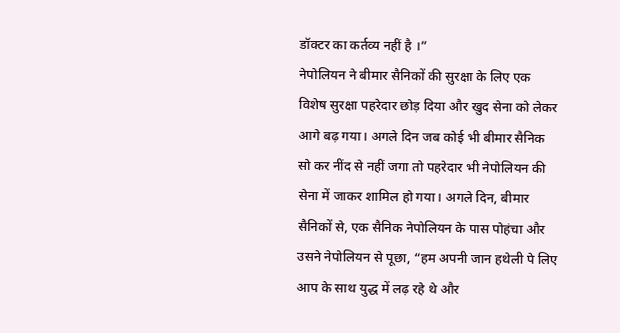डॉक्टर का कर्तव्य नहीं है ।”
नेपोलियन ने बीमार सैनिकों की सुरक्षा के लिए एक विशेष सुरक्षा पहरेदार छोड़ दिया और खुद सेना को लेकर आगे बढ़ गया। अगले दिन जब कोई भी बीमार सैनिक सो कर नींद से नहीं जगा तो पहरेदार भी नेपोलियन की सेना में जाकर शामिल हो गया। अगले दिन, बीमार सैनिकों से, एक सैनिक नेपोलियन के पास पोहंचा और उसने नेपोलियन से पूछा, “हम अपनी जान हथेली पे लिए आप के साथ युद्ध में लढ़ रहे थे और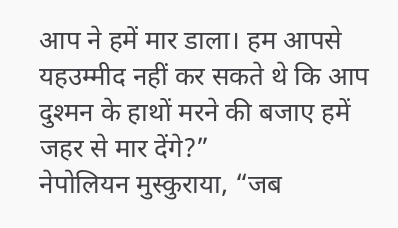आप ने हमें मार डाला। हम आपसे यहउम्मीद नहीं कर सकते थे कि आप दुश्मन के हाथों मरने की बजाए हमें जहर से मार देंगे?”
नेपोलियन मुस्कुराया, “जब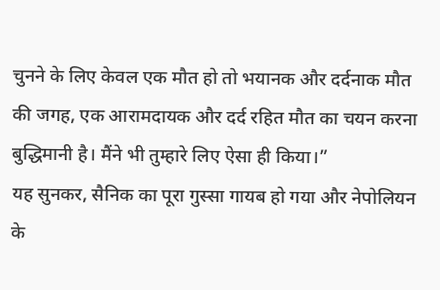चुनने के लिए केवल एक मौत हो तो भयानक और दर्दनाक मौत की जगह, एक आरामदायक और दर्द रहित मौत का चयन करना बुद्धिमानी है। मैंने भी तुम्हारे लिए ऐसा ही किया।”
यह सुनकर, सैनिक का पूरा गुस्सा गायब हो गया और नेपोलियन के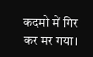कदमो में गिर कर मर गया।